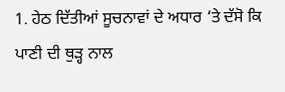1. ਹੇਠ ਦਿੱਤੀਆਂ ਸੂਚਨਾਵਾਂ ਦੇ ਅਧਾਰ ‘ਤੇ ਦੱਸੋ ਕਿ ਪਾਣੀ ਦੀ ਥੁੜ੍ਹ ਨਾਲ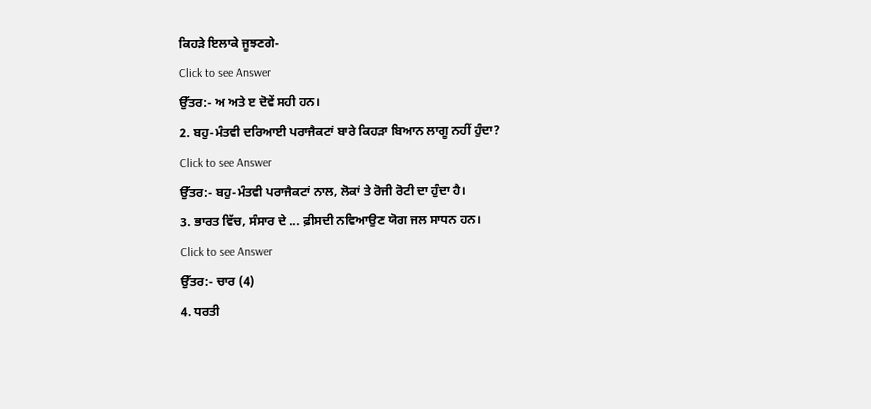ਕਿਹੜੇ ਇਲਾਕੇ ਜੂਝਣਗੇ-
Click to see Answer
ਉੱਤਰ:- ਅ ਅਤੇ ੲ ਦੋਵੇਂ ਸਹੀ ਹਨ।
2. ਬਹੁ-ਮੰਤਵੀ ਦਰਿਆਈ ਪਰਾਜੈਕਟਾਂ ਬਾਰੇ ਕਿਹੜਾ ਬਿਆਨ ਲਾਗੂ ਨਹੀਂ ਹੁੰਦਾ?
Click to see Answer
ਉੱਤਰ:- ਬਹੁ-ਮੰਤਵੀ ਪਰਾਜੈਕਟਾਂ ਨਾਲ, ਲੋਕਾਂ ਤੇ ਰੋਜੀ ਰੋਟੀ ਦਾ ਹੁੰਦਾ ਹੈ।
3. ਭਾਰਤ ਵਿੱਚ, ਸੰਸਾਰ ਦੇ ... ਫ਼ੀਸਦੀ ਨਵਿਆਉਣ ਯੋਗ ਜਲ ਸਾਧਨ ਹਨ।
Click to see Answer
ਉੱਤਰ:- ਚਾਰ (4)
4. ਧਰਤੀ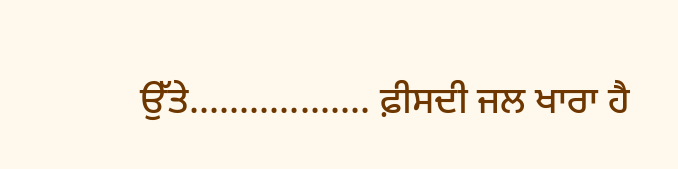ਉੱਤੇ.................. ਫ਼ੀਸਦੀ ਜਲ ਖਾਰਾ ਹੈ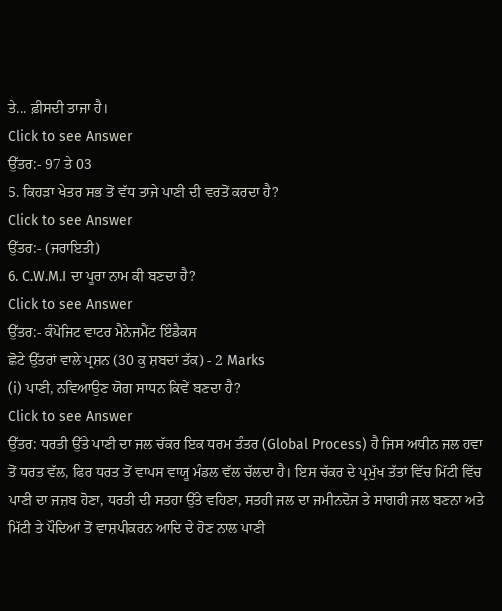ਤੇ... ਫ਼ੀਸਦੀ ਤਾਜਾ ਹੈ।
Click to see Answer
ਉੱਤਰ:- 97 ਤੇ 03
5. ਕਿਹੜਾ ਖੇਤਰ ਸਭ ਤੋਂ ਵੱਧ ਤਾਜੇ ਪਾਣੀ ਦੀ ਵਰਤੋਂ ਕਰਦਾ ਹੈ?
Click to see Answer
ਉੱਤਰ:- (ਜਰਾਇਤੀ)
6. C.W.M.I ਦਾ ਪੂਰਾ ਨਾਮ ਕੀ ਬਣਦਾ ਹੈ?
Click to see Answer
ਉੱਤਰ:- ਕੰਪੋਜਿਟ ਵਾਟਰ ਮੈਨੇਜਮੈਂਟ ਇੰਡੈਕਸ
ਛੋਟੇ ਉੱਤਰਾਂ ਵਾਲੇ ਪ੍ਰਸ਼ਨ (30 ਕੁ ਸ਼ਬਦਾਂ ਤੱਕ) - 2 Marks
(i) ਪਾਣੀ, ਨਵਿਆਉਣ ਯੋਗ ਸਾਧਨ ਕਿਵੇਂ ਬਣਦਾ ਹੈ?
Click to see Answer
ਉੱਤਰ: ਧਰਤੀ ਉੱਤੇ ਪਾਣੀ ਦਾ ਜਲ ਚੱਕਰ ਇਕ ਧਰਮ ਤੰਤਰ (Global Process) ਹੈ ਜਿਸ ਅਧੀਨ ਜਲ ਹਵਾ ਤੋਂ ਧਰਤ ਵੱਲ, ਫਿਰ ਧਰਤ ਤੋਂ ਵਾਪਸ ਵਾਯੂ ਮੰਡਲ ਵੱਲ ਚੱਲਦਾ ਹੈ। ਇਸ ਚੱਕਰ ਦੇ ਪ੍ਰਮੁੱਖ ਤੱਤਾਂ ਵਿੱਚ ਮਿੱਟੀ ਵਿੱਚ ਪਾਣੀ ਦਾ ਜਜ਼ਬ ਹੋਣਾ, ਧਰਤੀ ਦੀ ਸਤਹਾ ਉੱਤੇ ਵਹਿਣਾ, ਸਤਹੀ ਜਲ ਦਾ ਜਮੀਨਦੋਜ ਤੇ ਸਾਗਰੀ ਜਲ ਬਣਨਾ ਅਤੇ ਮਿੱਟੀ ਤੇ ਪੌਦਿਆਂ ਤੋਂ ਵਾਸ਼ਪੀਕਰਨ ਆਦਿ ਦੇ ਹੋਣ ਨਾਲ ਪਾਣੀ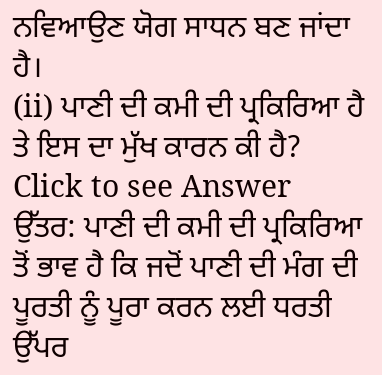ਨਵਿਆਉਣ ਯੋਗ ਸਾਧਨ ਬਣ ਜਾਂਦਾ ਹੈ।
(ii) ਪਾਣੀ ਦੀ ਕਮੀ ਦੀ ਪ੍ਰਕਿਰਿਆ ਹੈ ਤੇ ਇਸ ਦਾ ਮੁੱਖ ਕਾਰਨ ਕੀ ਹੈ?
Click to see Answer
ਉੱਤਰ: ਪਾਣੀ ਦੀ ਕਮੀ ਦੀ ਪ੍ਰਕਿਰਿਆ ਤੋਂ ਭਾਵ ਹੈ ਕਿ ਜਦੋਂ ਪਾਣੀ ਦੀ ਮੰਗ ਦੀ ਪੂਰਤੀ ਨੂੰ ਪੂਰਾ ਕਰਨ ਲਈ ਧਰਤੀ ਉੱਪਰ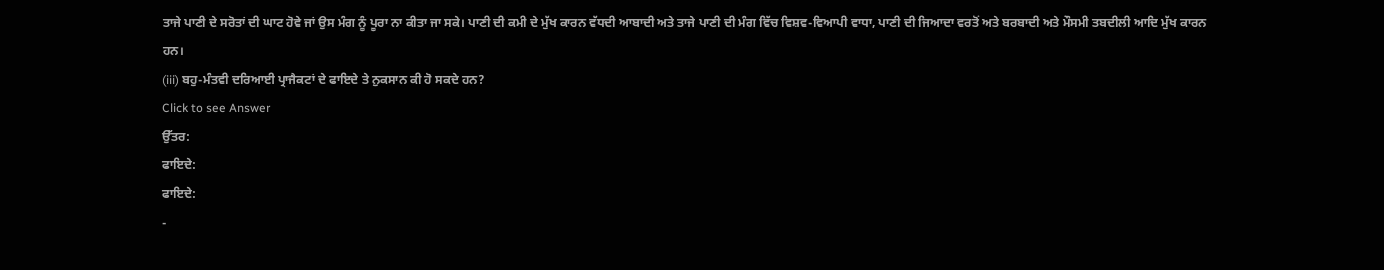ਤਾਜੇ ਪਾਣੀ ਦੇ ਸਰੋਤਾਂ ਦੀ ਘਾਟ ਹੋਵੇ ਜਾਂ ਉਸ ਮੰਗ ਨੂੰ ਪੂਰਾ ਨਾ ਕੀਤਾ ਜਾ ਸਕੇ। ਪਾਣੀ ਦੀ ਕਮੀ ਦੇ ਮੁੱਖ ਕਾਰਨ ਵੱਧਦੀ ਆਬਾਦੀ ਅਤੇ ਤਾਜੇ ਪਾਣੀ ਦੀ ਮੰਗ ਵਿੱਚ ਵਿਸ਼ਵ-ਵਿਆਪੀ ਵਾਧਾ, ਪਾਣੀ ਦੀ ਜਿਆਦਾ ਵਰਤੋਂ ਅਤੇ ਬਰਬਾਦੀ ਅਤੇ ਮੌਸਮੀ ਤਬਦੀਲੀ ਆਦਿ ਮੁੱਖ ਕਾਰਨ ਹਨ।
(iii) ਬਹੁ-ਮੰਤਵੀ ਦਰਿਆਈ ਪ੍ਰਾਜੈਕਟਾਂ ਦੇ ਫਾਇਦੇ ਤੇ ਨੁਕਸਾਨ ਕੀ ਹੋ ਸਕਦੇ ਹਨ?
Click to see Answer
ਉੱਤਰ:
ਫਾਇਦੇ:
ਫਾਇਦੇ:
-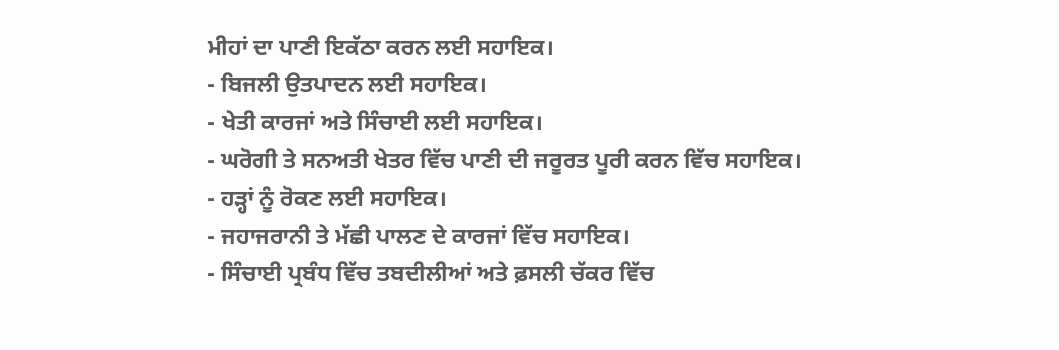ਮੀਹਾਂ ਦਾ ਪਾਣੀ ਇਕੱਠਾ ਕਰਨ ਲਈ ਸਹਾਇਕ।
- ਬਿਜਲੀ ਉਤਪਾਦਨ ਲਈ ਸਹਾਇਕ।
- ਖੇਤੀ ਕਾਰਜਾਂ ਅਤੇ ਸਿੰਚਾਈ ਲਈ ਸਹਾਇਕ।
- ਘਰੋਗੀ ਤੇ ਸਨਅਤੀ ਖੇਤਰ ਵਿੱਚ ਪਾਣੀ ਦੀ ਜਰੂਰਤ ਪੂਰੀ ਕਰਨ ਵਿੱਚ ਸਹਾਇਕ।
- ਹੜ੍ਹਾਂ ਨੂੰ ਰੋਕਣ ਲਈ ਸਹਾਇਕ।
- ਜਹਾਜਰਾਨੀ ਤੇ ਮੱਛੀ ਪਾਲਣ ਦੇ ਕਾਰਜਾਂ ਵਿੱਚ ਸਹਾਇਕ।
- ਸਿੰਚਾਈ ਪ੍ਰਬੰਧ ਵਿੱਚ ਤਬਦੀਲੀਆਂ ਅਤੇ ਫ਼ਸਲੀ ਚੱਕਰ ਵਿੱਚ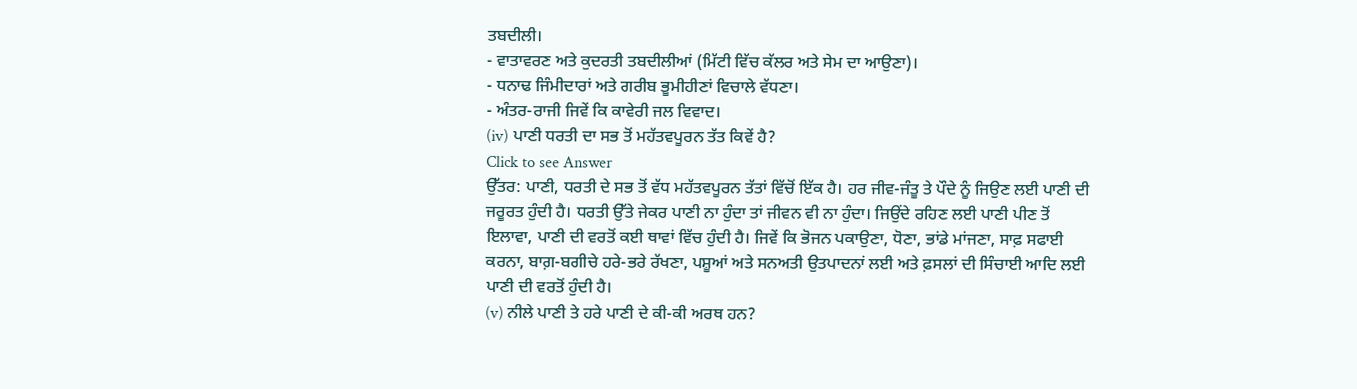ਤਬਦੀਲੀ।
- ਵਾਤਾਵਰਣ ਅਤੇ ਕੁਦਰਤੀ ਤਬਦੀਲੀਆਂ (ਮਿੱਟੀ ਵਿੱਚ ਕੱਲਰ ਅਤੇ ਸੇਮ ਦਾ ਆਉਣਾ)।
- ਧਨਾਢ ਜਿੰਮੀਦਾਰਾਂ ਅਤੇ ਗਰੀਬ ਭੂਮੀਹੀਣਾਂ ਵਿਚਾਲੇ ਵੱਧਣਾ।
- ਅੰਤਰ-ਰਾਜੀ ਜਿਵੇਂ ਕਿ ਕਾਵੇਰੀ ਜਲ ਵਿਵਾਦ।
(iv) ਪਾਣੀ ਧਰਤੀ ਦਾ ਸਭ ਤੋਂ ਮਹੱਤਵਪੂਰਨ ਤੱਤ ਕਿਵੇਂ ਹੈ?
Click to see Answer
ਉੱਤਰ: ਪਾਣੀ, ਧਰਤੀ ਦੇ ਸਭ ਤੋਂ ਵੱਧ ਮਹੱਤਵਪੂਰਨ ਤੱਤਾਂ ਵਿੱਚੋਂ ਇੱਕ ਹੈ। ਹਰ ਜੀਵ-ਜੰਤੂ ਤੇ ਪੌਦੇ ਨੂੰ ਜਿਉਣ ਲਈ ਪਾਣੀ ਦੀ ਜਰੂਰਤ ਹੁੰਦੀ ਹੈ। ਧਰਤੀ ਉੱਤੇ ਜੇਕਰ ਪਾਣੀ ਨਾ ਹੁੰਦਾ ਤਾਂ ਜੀਵਨ ਵੀ ਨਾ ਹੁੰਦਾ। ਜਿਉਂਦੇ ਰਹਿਣ ਲਈ ਪਾਣੀ ਪੀਣ ਤੋਂ ਇਲਾਵਾ, ਪਾਣੀ ਦੀ ਵਰਤੋਂ ਕਈ ਥਾਵਾਂ ਵਿੱਚ ਹੁੰਦੀ ਹੈ। ਜਿਵੇਂ ਕਿ ਭੋਜਨ ਪਕਾਉਣਾ, ਧੋਣਾ, ਭਾਂਡੇ ਮਾਂਜਣਾ, ਸਾਫ਼ ਸਫਾਈ ਕਰਨਾ, ਬਾਗ਼-ਬਗੀਚੇ ਹਰੇ-ਭਰੇ ਰੱਖਣਾ, ਪਸ਼ੂਆਂ ਅਤੇ ਸਨਅਤੀ ਉਤਪਾਦਨਾਂ ਲਈ ਅਤੇ ਫ਼ਸਲਾਂ ਦੀ ਸਿੰਚਾਈ ਆਦਿ ਲਈ ਪਾਣੀ ਦੀ ਵਰਤੋਂ ਹੁੰਦੀ ਹੈ।
(v) ਨੀਲੇ ਪਾਣੀ ਤੇ ਹਰੇ ਪਾਣੀ ਦੇ ਕੀ-ਕੀ ਅਰਥ ਹਨ?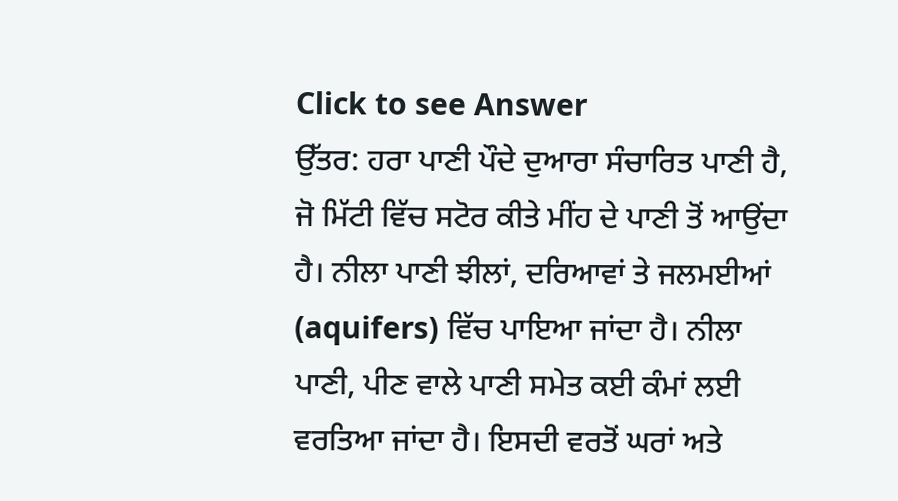Click to see Answer
ਉੱਤਰ: ਹਰਾ ਪਾਣੀ ਪੌਦੇ ਦੁਆਰਾ ਸੰਚਾਰਿਤ ਪਾਣੀ ਹੈ, ਜੋ ਮਿੱਟੀ ਵਿੱਚ ਸਟੋਰ ਕੀਤੇ ਮੀਂਹ ਦੇ ਪਾਣੀ ਤੋਂ ਆਉਂਦਾ ਹੈ। ਨੀਲਾ ਪਾਣੀ ਝੀਲਾਂ, ਦਰਿਆਵਾਂ ਤੇ ਜਲਮਈਆਂ (aquifers) ਵਿੱਚ ਪਾਇਆ ਜਾਂਦਾ ਹੈ। ਨੀਲਾ ਪਾਣੀ, ਪੀਣ ਵਾਲੇ ਪਾਣੀ ਸਮੇਤ ਕਈ ਕੰਮਾਂ ਲਈ ਵਰਤਿਆ ਜਾਂਦਾ ਹੈ। ਇਸਦੀ ਵਰਤੋਂ ਘਰਾਂ ਅਤੇ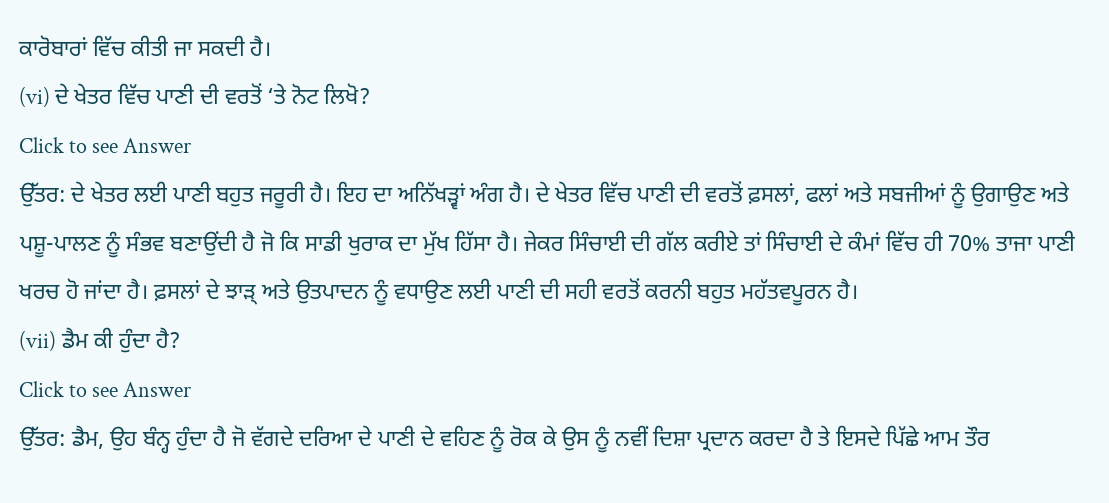ਕਾਰੋਬਾਰਾਂ ਵਿੱਚ ਕੀਤੀ ਜਾ ਸਕਦੀ ਹੈ।
(vi) ਦੇ ਖੇਤਰ ਵਿੱਚ ਪਾਣੀ ਦੀ ਵਰਤੋਂ ‘ਤੇ ਨੋਟ ਲਿਖੋ?
Click to see Answer
ਉੱਤਰ: ਦੇ ਖੇਤਰ ਲਈ ਪਾਣੀ ਬਹੁਤ ਜਰੂਰੀ ਹੈ। ਇਹ ਦਾ ਅਨਿੱਖੜ੍ਵਾਂ ਅੰਗ ਹੈ। ਦੇ ਖੇਤਰ ਵਿੱਚ ਪਾਣੀ ਦੀ ਵਰਤੋਂ ਫ਼ਸਲਾਂ, ਫਲਾਂ ਅਤੇ ਸਬਜੀਆਂ ਨੂੰ ਉਗਾਉਣ ਅਤੇ ਪਸ਼ੂ-ਪਾਲਣ ਨੂੰ ਸੰਭਵ ਬਣਾਉਂਦੀ ਹੈ ਜੋ ਕਿ ਸਾਡੀ ਖੁਰਾਕ ਦਾ ਮੁੱਖ ਹਿੱਸਾ ਹੈ। ਜੇਕਰ ਸਿੰਚਾਈ ਦੀ ਗੱਲ ਕਰੀਏ ਤਾਂ ਸਿੰਚਾਈ ਦੇ ਕੰਮਾਂ ਵਿੱਚ ਹੀ 70% ਤਾਜਾ ਪਾਣੀ ਖਰਚ ਹੋ ਜਾਂਦਾ ਹੈ। ਫ਼ਸਲਾਂ ਦੇ ਝਾੜ੍ ਅਤੇ ਉਤਪਾਦਨ ਨੂੰ ਵਧਾਉਣ ਲਈ ਪਾਣੀ ਦੀ ਸਹੀ ਵਰਤੋਂ ਕਰਨੀ ਬਹੁਤ ਮਹੱਤਵਪੂਰਨ ਹੈ।
(vii) ਡੈਮ ਕੀ ਹੁੰਦਾ ਹੈ?
Click to see Answer
ਉੱਤਰ: ਡੈਮ, ਉਹ ਬੰਨ੍ਹ ਹੁੰਦਾ ਹੈ ਜੋ ਵੱਗਦੇ ਦਰਿਆ ਦੇ ਪਾਣੀ ਦੇ ਵਹਿਣ ਨੂੰ ਰੋਕ ਕੇ ਉਸ ਨੂੰ ਨਵੀਂ ਦਿਸ਼ਾ ਪ੍ਰਦਾਨ ਕਰਦਾ ਹੈ ਤੇ ਇਸਦੇ ਪਿੱਛੇ ਆਮ ਤੌਰ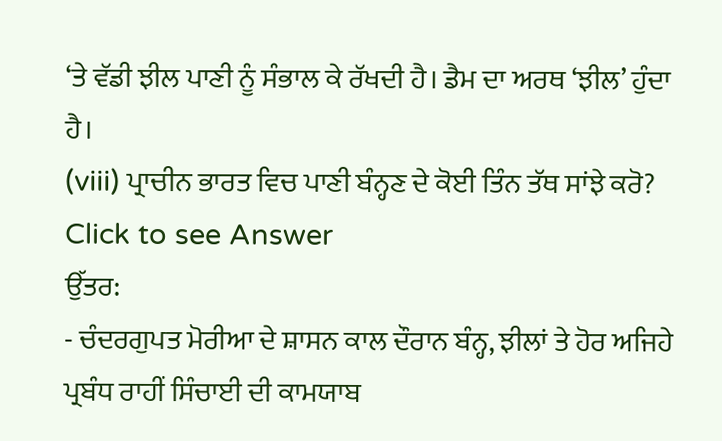‘ਤੇ ਵੱਡੀ ਝੀਲ ਪਾਣੀ ਨੂੰ ਸੰਭਾਲ ਕੇ ਰੱਖਦੀ ਹੈ। ਡੈਮ ਦਾ ਅਰਥ ‘ਝੀਲ’ ਹੁੰਦਾ ਹੈ।
(viii) ਪ੍ਰਾਚੀਨ ਭਾਰਤ ਵਿਚ ਪਾਣੀ ਬੰਨ੍ਹਣ ਦੇ ਕੋਈ ਤਿੰਨ ਤੱਥ ਸਾਂਝੇ ਕਰੋ?
Click to see Answer
ਉੱਤਰ:
- ਚੰਦਰਗੁਪਤ ਮੋਰੀਆ ਦੇ ਸ਼ਾਸਨ ਕਾਲ ਦੌਰਾਨ ਬੰਨ੍ਹ, ਝੀਲਾਂ ਤੇ ਹੋਰ ਅਜਿਹੇ ਪ੍ਰਬੰਧ ਰਾਹੀਂ ਸਿੰਚਾਈ ਦੀ ਕਾਮਯਾਬ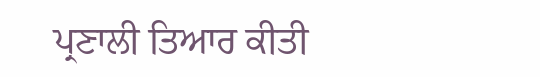ਪ੍ਰਣਾਲੀ ਤਿਆਰ ਕੀਤੀ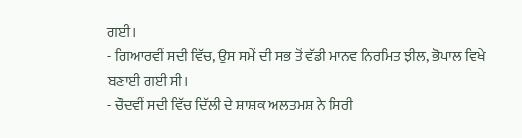ਗਈ।
- ਗਿਆਰਵੀਂ ਸਦੀ ਵਿੱਚ, ਉਸ ਸਮੇਂ ਦੀ ਸਭ ਤੋਂ ਵੱਡੀ ਮਾਨਵ ਨਿਰਮਿਤ ਝੀਲ, ਭੋਪਾਲ ਵਿਖੇ ਬਣਾਈ ਗਈ ਸੀ।
- ਚੌਦਵੀਂ ਸਦੀ ਵਿੱਚ ਦਿੱਲੀ ਦੇ ਸ਼ਾਸ਼ਕ ਅਲਤਮਸ਼ ਨੇ ਸਿਰੀ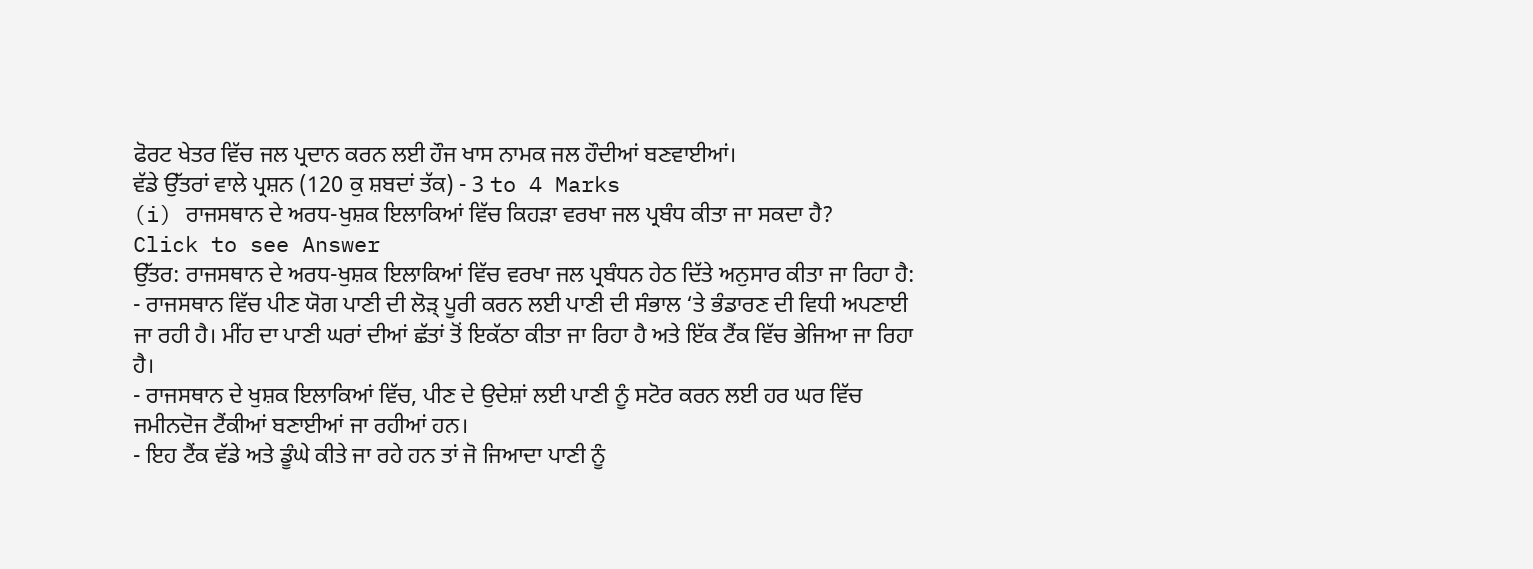ਫੋਰਟ ਖੇਤਰ ਵਿੱਚ ਜਲ ਪ੍ਰਦਾਨ ਕਰਨ ਲਈ ਹੌਜ ਖਾਸ ਨਾਮਕ ਜਲ ਹੌਦੀਆਂ ਬਣਵਾਈਆਂ।
ਵੱਡੇ ਉੱਤਰਾਂ ਵਾਲੇ ਪ੍ਰਸ਼ਨ (120 ਕੁ ਸ਼ਬਦਾਂ ਤੱਕ) - 3 to 4 Marks
(i) ਰਾਜਸਥਾਨ ਦੇ ਅਰਧ-ਖੁਸ਼ਕ ਇਲਾਕਿਆਂ ਵਿੱਚ ਕਿਹੜਾ ਵਰਖਾ ਜਲ ਪ੍ਰਬੰਧ ਕੀਤਾ ਜਾ ਸਕਦਾ ਹੈ?
Click to see Answer
ਉੱਤਰ: ਰਾਜਸਥਾਨ ਦੇ ਅਰਧ-ਖੁਸ਼ਕ ਇਲਾਕਿਆਂ ਵਿੱਚ ਵਰਖਾ ਜਲ ਪ੍ਰਬੰਧਨ ਹੇਠ ਦਿੱਤੇ ਅਨੁਸਾਰ ਕੀਤਾ ਜਾ ਰਿਹਾ ਹੈ:
- ਰਾਜਸਥਾਨ ਵਿੱਚ ਪੀਣ ਯੋਗ ਪਾਣੀ ਦੀ ਲੋੜ੍ ਪੂਰੀ ਕਰਨ ਲਈ ਪਾਣੀ ਦੀ ਸੰਭਾਲ ‘ਤੇ ਭੰਡਾਰਣ ਦੀ ਵਿਧੀ ਅਪਣਾਈ ਜਾ ਰਹੀ ਹੈ। ਮੀਂਹ ਦਾ ਪਾਣੀ ਘਰਾਂ ਦੀਆਂ ਛੱਤਾਂ ਤੋਂ ਇਕੱਠਾ ਕੀਤਾ ਜਾ ਰਿਹਾ ਹੈ ਅਤੇ ਇੱਕ ਟੈਂਕ ਵਿੱਚ ਭੇਜਿਆ ਜਾ ਰਿਹਾ ਹੈ।
- ਰਾਜਸਥਾਨ ਦੇ ਖੁਸ਼ਕ ਇਲਾਕਿਆਂ ਵਿੱਚ, ਪੀਣ ਦੇ ਉਦੇਸ਼ਾਂ ਲਈ ਪਾਣੀ ਨੂੰ ਸਟੋਰ ਕਰਨ ਲਈ ਹਰ ਘਰ ਵਿੱਚ ਜਮੀਨਦੋਜ ਟੈਂਕੀਆਂ ਬਣਾਈਆਂ ਜਾ ਰਹੀਆਂ ਹਨ।
- ਇਹ ਟੈਂਕ ਵੱਡੇ ਅਤੇ ਡੂੰਘੇ ਕੀਤੇ ਜਾ ਰਹੇ ਹਨ ਤਾਂ ਜੋ ਜਿਆਦਾ ਪਾਣੀ ਨੂੰ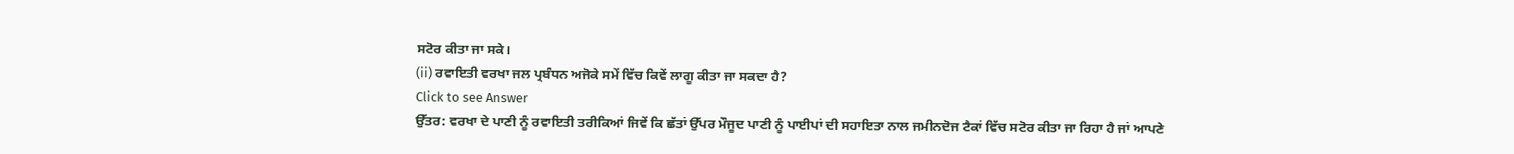ਸਟੋਰ ਕੀਤਾ ਜਾ ਸਕੇ।
(ii) ਰਵਾਇਤੀ ਵਰਖਾ ਜਲ ਪ੍ਰਬੰਧਨ ਅਜੋਕੇ ਸਮੇਂ ਵਿੱਚ ਕਿਵੇਂ ਲਾਗੂ ਕੀਤਾ ਜਾ ਸਕਦਾ ਹੈ?
Click to see Answer
ਉੱਤਰ: ਵਰਖਾ ਦੇ ਪਾਣੀ ਨੂੰ ਰਵਾਇਤੀ ਤਰੀਕਿਆਂ ਜਿਵੇਂ ਕਿ ਛੱਤਾਂ ਉੱਪਰ ਮੌਜੂਦ ਪਾਣੀ ਨੂੰ ਪਾਈਪਾਂ ਦੀ ਸਹਾਇਤਾ ਨਾਲ ਜਮੀਨਦੋਜ ਟੈਕਾਂ ਵਿੱਚ ਸਟੋਰ ਕੀਤਾ ਜਾ ਰਿਹਾ ਹੈ ਜਾਂ ਆਪਣੇ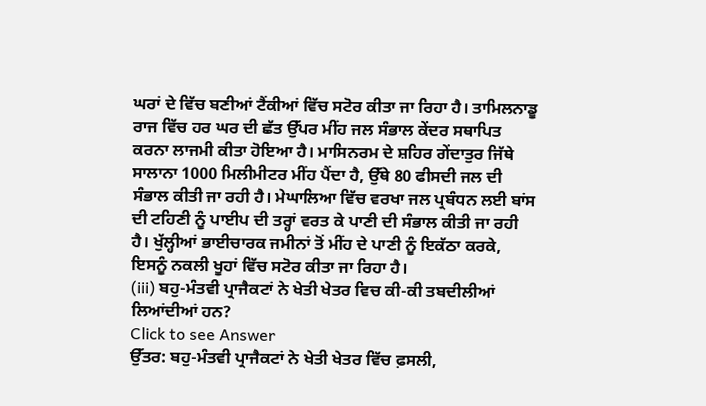ਘਰਾਂ ਦੇ ਵਿੱਚ ਬਣੀਆਂ ਟੈਂਕੀਆਂ ਵਿੱਚ ਸਟੋਰ ਕੀਤਾ ਜਾ ਰਿਹਾ ਹੈ। ਤਾਮਿਲਨਾਡੂ ਰਾਜ ਵਿੱਚ ਹਰ ਘਰ ਦੀ ਛੱਤ ਉੱਪਰ ਮੀਂਹ ਜਲ ਸੰਭਾਲ ਕੇਂਦਰ ਸਥਾਪਿਤ ਕਰਨਾ ਲਾਜਮੀ ਕੀਤਾ ਹੋਇਆ ਹੈ। ਮਾਸਿਨਰਮ ਦੇ ਸ਼ਹਿਰ ਗੇਂਦਾਤੁਰ ਜਿੱਥੇ ਸਾਲਾਨਾ 1000 ਮਿਲੀਮੀਟਰ ਮੀਂਹ ਪੈਂਦਾ ਹੈ, ਉੱਥੇ 80 ਫੀਸਦੀ ਜਲ ਦੀ ਸੰਭਾਲ ਕੀਤੀ ਜਾ ਰਹੀ ਹੈ। ਮੇਘਾਲਿਆ ਵਿੱਚ ਵਰਖਾ ਜਲ ਪ੍ਰਬੰਧਨ ਲਈ ਬਾਂਸ ਦੀ ਟਹਿਣੀ ਨੂੰ ਪਾਈਪ ਦੀ ਤਰ੍ਹਾਂ ਵਰਤ ਕੇ ਪਾਣੀ ਦੀ ਸੰਭਾਲ ਕੀਤੀ ਜਾ ਰਹੀ ਹੈ। ਖੁੱਲ੍ਹੀਆਂ ਭਾਈਚਾਰਕ ਜਮੀਨਾਂ ਤੋਂ ਮੀਂਹ ਦੇ ਪਾਣੀ ਨੂੰ ਇਕੱਠਾ ਕਰਕੇ, ਇਸਨੂੰ ਨਕਲੀ ਖੂਹਾਂ ਵਿੱਚ ਸਟੋਰ ਕੀਤਾ ਜਾ ਰਿਹਾ ਹੈ।
(iii) ਬਹੁ-ਮੰਤਵੀ ਪ੍ਰਾਜੈਕਟਾਂ ਨੇ ਖੇਤੀ ਖੇਤਰ ਵਿਚ ਕੀ-ਕੀ ਤਬਦੀਲੀਆਂ ਲਿਆਂਦੀਆਂ ਹਨ?
Click to see Answer
ਉੱਤਰ: ਬਹੁ-ਮੰਤਵੀ ਪ੍ਰਾਜੈਕਟਾਂ ਨੇ ਖੇਤੀ ਖੇਤਰ ਵਿੱਚ ਫ਼ਸਲੀ,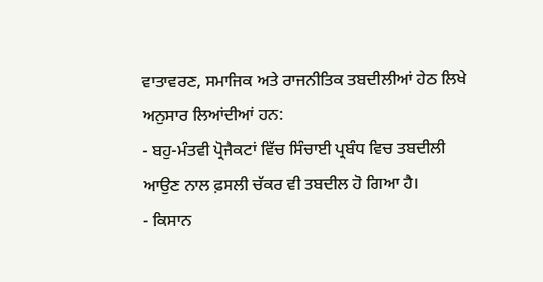ਵਾਤਾਵਰਣ, ਸਮਾਜਿਕ ਅਤੇ ਰਾਜਨੀਤਿਕ ਤਬਦੀਲੀਆਂ ਹੇਠ ਲਿਖੇ ਅਨੁਸਾਰ ਲਿਆਂਦੀਆਂ ਹਨ:
- ਬਹੁ-ਮੰਤਵੀ ਪ੍ਰੋਜੈਕਟਾਂ ਵਿੱਚ ਸਿੰਚਾਈ ਪ੍ਰਬੰਧ ਵਿਚ ਤਬਦੀਲੀ ਆਉਣ ਨਾਲ ਫ਼ਸਲੀ ਚੱਕਰ ਵੀ ਤਬਦੀਲ ਹੋ ਗਿਆ ਹੈ।
- ਕਿਸਾਨ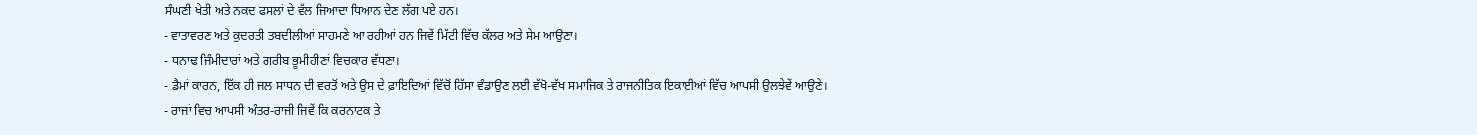ਸੰਘਣੀ ਖੇਤੀ ਅਤੇ ਨਕਦ ਫਸਲਾਂ ਦੇ ਵੱਲ ਜਿਆਦਾ ਧਿਆਨ ਦੇਣ ਲੱਗ ਪਏ ਹਨ।
- ਵਾਤਾਵਰਣ ਅਤੇ ਕੁਦਰਤੀ ਤਬਦੀਲੀਆਂ ਸਾਹਮਣੇ ਆ ਰਹੀਆਂ ਹਨ ਜਿਵੇਂ ਮਿੱਟੀ ਵਿੱਚ ਕੱਲਰ ਅਤੇ ਸੇਮ ਆਉਣਾ।
- ਧਨਾਢ ਜਿੰਮੀਦਾਰਾਂ ਅਤੇ ਗਰੀਬ ਭੂਮੀਹੀਣਾਂ ਵਿਚਕਾਰ ਵੱਧਣਾ।
- ਡੈਮਾਂ ਕਾਰਨ, ਇੱਕ ਹੀ ਜਲ ਸਾਧਨ ਦੀ ਵਰਤੋਂ ਅਤੇ ਉਸ ਦੇ ਫ਼ਾਇਦਿਆਂ ਵਿੱਚੋਂ ਹਿੱਸਾ ਵੰਡਾਉਣ ਲਈ ਵੱਖੋ-ਵੱਖ ਸਮਾਜਿਕ ਤੇ ਰਾਜਨੀਤਿਕ ਇਕਾਈਆਂ ਵਿੱਚ ਆਪਸੀ ਉਲਝੇਵੇਂ ਆਉਣੇ।
- ਰਾਜਾਂ ਵਿਚ ਆਪਸੀ ਅੰਤਰ-ਰਾਜੀ ਜਿਵੇਂ ਕਿ ਕਰਨਾਟਕ ਤੇ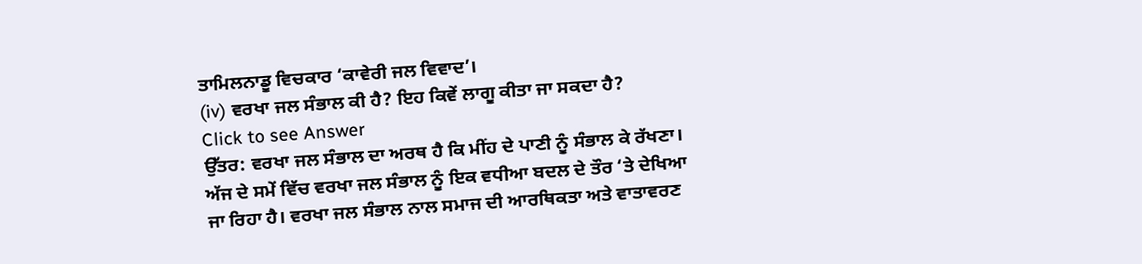ਤਾਮਿਲਨਾਡੂ ਵਿਚਕਾਰ ‘ਕਾਵੇਰੀ ਜਲ ਵਿਵਾਦ’।
(iv) ਵਰਖਾ ਜਲ ਸੰਭਾਲ ਕੀ ਹੈ? ਇਹ ਕਿਵੇਂ ਲਾਗੂ ਕੀਤਾ ਜਾ ਸਕਦਾ ਹੈ?
Click to see Answer
ਉੱਤਰ: ਵਰਖਾ ਜਲ ਸੰਭਾਲ ਦਾ ਅਰਥ ਹੈ ਕਿ ਮੀਂਹ ਦੇ ਪਾਣੀ ਨੂੰ ਸੰਭਾਲ ਕੇ ਰੱਖਣਾ। ਅੱਜ ਦੇ ਸਮੇਂ ਵਿੱਚ ਵਰਖਾ ਜਲ ਸੰਭਾਲ ਨੂੰ ਇਕ ਵਧੀਆ ਬਦਲ ਦੇ ਤੌਰ ‘ਤੇ ਦੇਖਿਆ ਜਾ ਰਿਹਾ ਹੈ। ਵਰਖਾ ਜਲ ਸੰਭਾਲ ਨਾਲ ਸਮਾਜ ਦੀ ਆਰਥਿਕਤਾ ਅਤੇ ਵਾਤਾਵਰਣ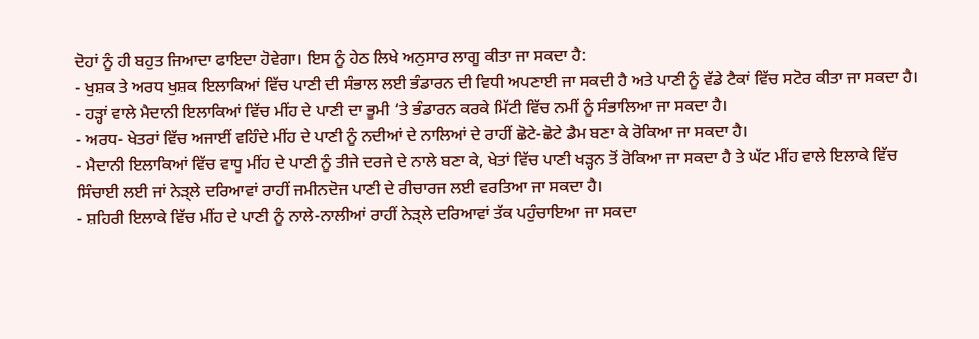ਦੋਹਾਂ ਨੂੰ ਹੀ ਬਹੁਤ ਜਿਆਦਾ ਫਾਇਦਾ ਹੋਵੇਗਾ। ਇਸ ਨੂੰ ਹੇਠ ਲਿਖੇ ਅਨੁਸਾਰ ਲਾਗੂ ਕੀਤਾ ਜਾ ਸਕਦਾ ਹੈ:
- ਖੁਸ਼ਕ ਤੇ ਅਰਧ ਖੁਸ਼ਕ ਇਲਾਕਿਆਂ ਵਿੱਚ ਪਾਣੀ ਦੀ ਸੰਭਾਲ ਲਈ ਭੰਡਾਰਨ ਦੀ ਵਿਧੀ ਅਪਣਾਈ ਜਾ ਸਕਦੀ ਹੈ ਅਤੇ ਪਾਣੀ ਨੂੰ ਵੱਡੇ ਟੈਕਾਂ ਵਿੱਚ ਸਟੋਰ ਕੀਤਾ ਜਾ ਸਕਦਾ ਹੈ।
- ਹੜ੍ਹਾਂ ਵਾਲੇ ਮੈਦਾਨੀ ਇਲਾਕਿਆਂ ਵਿੱਚ ਮੀਂਹ ਦੇ ਪਾਣੀ ਦਾ ਭੂਮੀ ‘ਤੇ ਭੰਡਾਰਨ ਕਰਕੇ ਮਿੱਟੀ ਵਿੱਚ ਨਮੀਂ ਨੂੰ ਸੰਭਾਲਿਆ ਜਾ ਸਕਦਾ ਹੈ।
- ਅਰਧ- ਖੇਤਰਾਂ ਵਿੱਚ ਅਜਾਈਂ ਵਹਿੰਦੇ ਮੀਂਹ ਦੇ ਪਾਣੀ ਨੂੰ ਨਦੀਆਂ ਦੇ ਨਾਲਿਆਂ ਦੇ ਰਾਹੀਂ ਛੋਟੇ-ਛੋਟੇ ਡੈਮ ਬਣਾ ਕੇ ਰੋਕਿਆ ਜਾ ਸਕਦਾ ਹੈ।
- ਮੈਦਾਨੀ ਇਲਾਕਿਆਂ ਵਿੱਚ ਵਾਧੂ ਮੀਂਹ ਦੇ ਪਾਣੀ ਨੂੰ ਤੀਜੇ ਦਰਜੇ ਦੇ ਨਾਲੇ ਬਣਾ ਕੇ, ਖੇਤਾਂ ਵਿੱਚ ਪਾਣੀ ਖੜ੍ਹਨ ਤੋਂ ਰੋਕਿਆ ਜਾ ਸਕਦਾ ਹੈ ਤੇ ਘੱਟ ਮੀਂਹ ਵਾਲੇ ਇਲਾਕੇ ਵਿੱਚ ਸਿੰਚਾਈ ਲਈ ਜਾਂ ਨੇੜ੍ਲੇ ਦਰਿਆਵਾਂ ਰਾਹੀਂ ਜਮੀਨਦੋਜ ਪਾਣੀ ਦੇ ਰੀਚਾਰਜ ਲਈ ਵਰਤਿਆ ਜਾ ਸਕਦਾ ਹੈ।
- ਸ਼ਹਿਰੀ ਇਲਾਕੇ ਵਿੱਚ ਮੀਂਹ ਦੇ ਪਾਣੀ ਨੂੰ ਨਾਲੇ-ਨਾਲੀਆਂ ਰਾਹੀਂ ਨੇੜ੍ਲੇ ਦਰਿਆਵਾਂ ਤੱਕ ਪਹੁੰਚਾਇਆ ਜਾ ਸਕਦਾ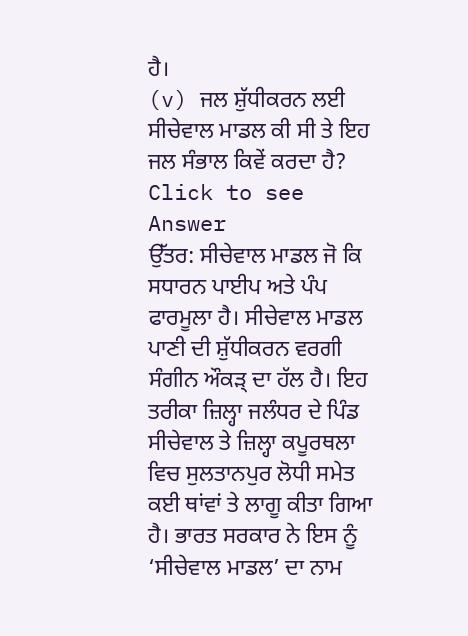ਹੈ।
(v) ਜਲ ਸ਼ੁੱਧੀਕਰਨ ਲਈ ਸੀਚੇਵਾਲ ਮਾਡਲ ਕੀ ਸੀ ਤੇ ਇਹ ਜਲ ਸੰਭਾਲ ਕਿਵੇਂ ਕਰਦਾ ਹੈ?
Click to see Answer
ਉੱਤਰ: ਸੀਚੇਵਾਲ ਮਾਡਲ ਜੋ ਕਿ ਸਧਾਰਨ ਪਾਈਪ ਅਤੇ ਪੰਪ ਫਾਰਮੂਲਾ ਹੈ। ਸੀਚੇਵਾਲ ਮਾਡਲ ਪਾਣੀ ਦੀ ਸ਼ੁੱਧੀਕਰਨ ਵਰਗੀ ਸੰਗੀਨ ਔਕੜ੍ ਦਾ ਹੱਲ ਹੈ। ਇਹ ਤਰੀਕਾ ਜ਼ਿਲ੍ਹਾ ਜਲੰਧਰ ਦੇ ਪਿੰਡ ਸੀਚੇਵਾਲ ਤੇ ਜ਼ਿਲ੍ਹਾ ਕਪੂਰਥਲਾ ਵਿਚ ਸੁਲਤਾਨਪੁਰ ਲੋਧੀ ਸਮੇਤ ਕਈ ਥਾਂਵਾਂ ਤੇ ਲਾਗੂ ਕੀਤਾ ਗਿਆ ਹੈ। ਭਾਰਤ ਸਰਕਾਰ ਨੇ ਇਸ ਨੂੰ ‘ਸੀਚੇਵਾਲ ਮਾਡਲ’ ਦਾ ਨਾਮ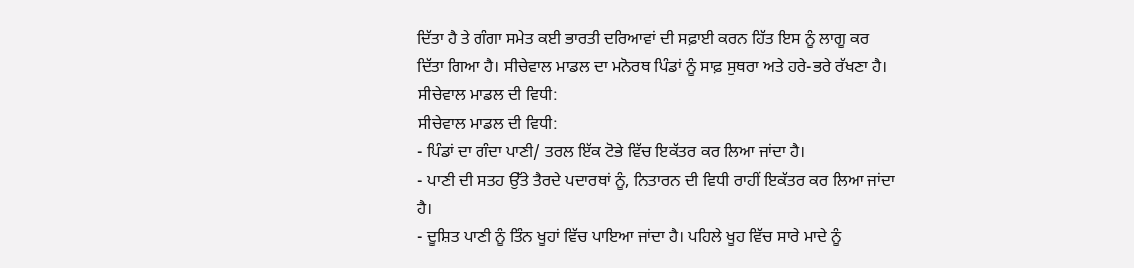ਦਿੱਤਾ ਹੈ ਤੇ ਗੰਗਾ ਸਮੇਤ ਕਈ ਭਾਰਤੀ ਦਰਿਆਵਾਂ ਦੀ ਸਫ਼ਾਈ ਕਰਨ ਹਿੱਤ ਇਸ ਨੂੰ ਲਾਗੂ ਕਰ ਦਿੱਤਾ ਗਿਆ ਹੈ। ਸੀਚੇਵਾਲ ਮਾਡਲ ਦਾ ਮਨੋਰਥ ਪਿੰਡਾਂ ਨੂੰ ਸਾਫ਼ ਸੁਥਰਾ ਅਤੇ ਹਰੇ-ਭਰੇ ਰੱਖਣਾ ਹੈ।
ਸੀਚੇਵਾਲ ਮਾਡਲ ਦੀ ਵਿਧੀ:
ਸੀਚੇਵਾਲ ਮਾਡਲ ਦੀ ਵਿਧੀ:
- ਪਿੰਡਾਂ ਦਾ ਗੰਦਾ ਪਾਣੀ/ ਤਰਲ ਇੱਕ ਟੋਭੇ ਵਿੱਚ ਇਕੱਤਰ ਕਰ ਲਿਆ ਜਾਂਦਾ ਹੈ।
- ਪਾਣੀ ਦੀ ਸਤਹ ਉੱਤੇ ਤੈਰਦੇ ਪਦਾਰਥਾਂ ਨੂੰ, ਨਿਤਾਰਨ ਦੀ ਵਿਧੀ ਰਾਹੀਂ ਇਕੱਤਰ ਕਰ ਲਿਆ ਜਾਂਦਾ ਹੈ।
- ਦੂਸ਼ਿਤ ਪਾਣੀ ਨੂੰ ਤਿੰਨ ਖੂਹਾਂ ਵਿੱਚ ਪਾਇਆ ਜਾਂਦਾ ਹੈ। ਪਹਿਲੇ ਖੂਹ ਵਿੱਚ ਸਾਰੇ ਮਾਦੇ ਨੂੰ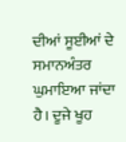ਦੀਆਂ ਸੂਈਆਂ ਦੇ ਸਮਾਨਅੰਤਰ ਘੁਮਾਇਆ ਜਾਂਦਾ ਹੈ। ਦੂਜੇ ਖੂਹ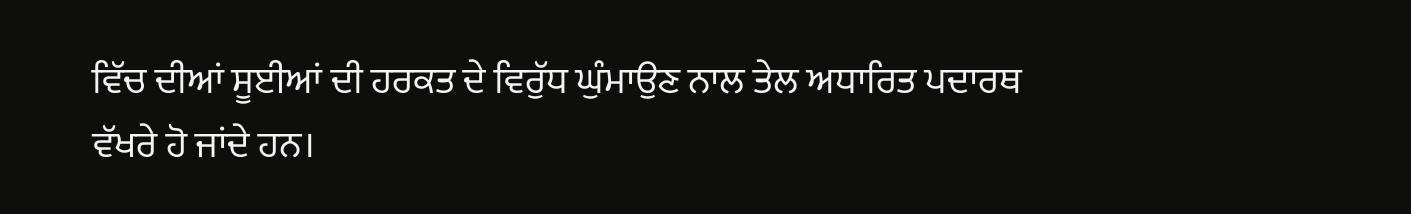ਵਿੱਚ ਦੀਆਂ ਸੂਈਆਂ ਦੀ ਹਰਕਤ ਦੇ ਵਿਰੁੱਧ ਘੁੰਮਾਉਣ ਨਾਲ ਤੇਲ ਅਧਾਰਿਤ ਪਦਾਰਥ ਵੱਖਰੇ ਹੋ ਜਾਂਦੇ ਹਨ।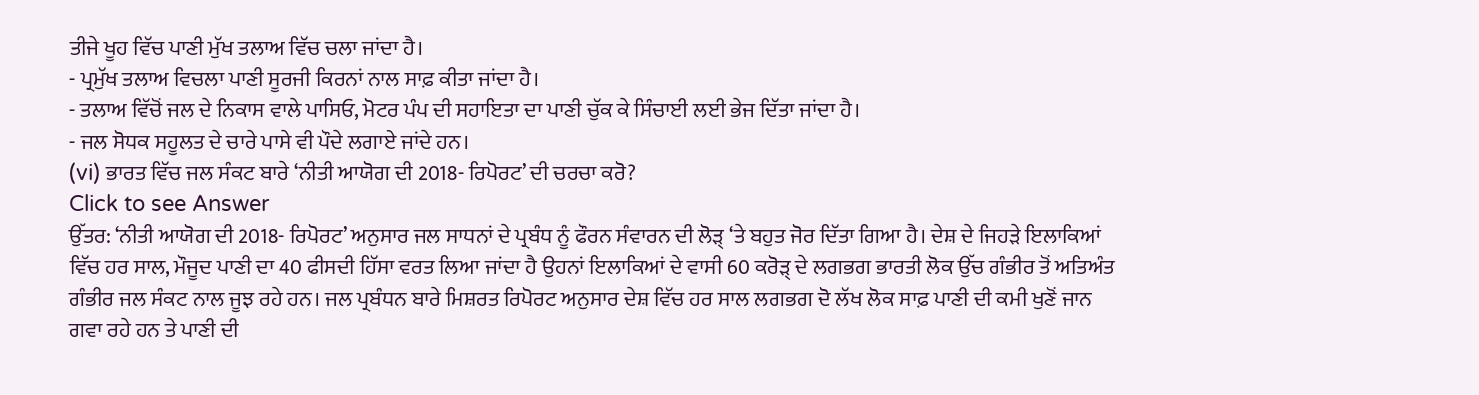ਤੀਜੇ ਖੂਹ ਵਿੱਚ ਪਾਣੀ ਮੁੱਖ ਤਲਾਅ ਵਿੱਚ ਚਲਾ ਜਾਂਦਾ ਹੈ।
- ਪ੍ਰਮੁੱਖ ਤਲਾਅ ਵਿਚਲਾ ਪਾਣੀ ਸੂਰਜੀ ਕਿਰਨਾਂ ਨਾਲ ਸਾਫ਼ ਕੀਤਾ ਜਾਂਦਾ ਹੈ।
- ਤਲਾਅ ਵਿੱਚੋਂ ਜਲ ਦੇ ਨਿਕਾਸ ਵਾਲੇ ਪਾਸਿਓ, ਮੋਟਰ ਪੰਪ ਦੀ ਸਹਾਇਤਾ ਦਾ ਪਾਣੀ ਚੁੱਕ ਕੇ ਸਿੰਚਾਈ ਲਈ ਭੇਜ ਦਿੱਤਾ ਜਾਂਦਾ ਹੈ।
- ਜਲ ਸੋਧਕ ਸਹੂਲਤ ਦੇ ਚਾਰੇ ਪਾਸੇ ਵੀ ਪੌਦੇ ਲਗਾਏ ਜਾਂਦੇ ਹਨ।
(vi) ਭਾਰਤ ਵਿੱਚ ਜਲ ਸੰਕਟ ਬਾਰੇ ‘ਨੀਤੀ ਆਯੋਗ ਦੀ 2018- ਰਿਪੋਰਟ’ ਦੀ ਚਰਚਾ ਕਰੋ?
Click to see Answer
ਉੱਤਰ: ‘ਨੀਤੀ ਆਯੋਗ ਦੀ 2018- ਰਿਪੋਰਟ’ ਅਨੁਸਾਰ ਜਲ ਸਾਧਨਾਂ ਦੇ ਪ੍ਰਬੰਧ ਨੂੰ ਫੌਰਨ ਸੰਵਾਰਨ ਦੀ ਲੋੜ੍ ‘ਤੇ ਬਹੁਤ ਜੋਰ ਦਿੱਤਾ ਗਿਆ ਹੈ। ਦੇਸ਼ ਦੇ ਜਿਹੜੇ ਇਲਾਕਿਆਂ ਵਿੱਚ ਹਰ ਸਾਲ, ਮੌਜੂਦ ਪਾਣੀ ਦਾ 40 ਫੀਸਦੀ ਹਿੱਸਾ ਵਰਤ ਲਿਆ ਜਾਂਦਾ ਹੈ ਉਹਨਾਂ ਇਲਾਕਿਆਂ ਦੇ ਵਾਸੀ 60 ਕਰੋੜ੍ ਦੇ ਲਗਭਗ ਭਾਰਤੀ ਲੋਕ ਉੱਚ ਗੰਭੀਰ ਤੋਂ ਅਤਿਅੰਤ ਗੰਭੀਰ ਜਲ ਸੰਕਟ ਨਾਲ ਜੂਝ ਰਹੇ ਹਨ। ਜਲ ਪ੍ਰਬੰਧਨ ਬਾਰੇ ਮਿਸ਼ਰਤ ਰਿਪੋਰਟ ਅਨੁਸਾਰ ਦੇਸ਼ ਵਿੱਚ ਹਰ ਸਾਲ ਲਗਭਗ ਦੋ ਲੱਖ ਲੋਕ ਸਾਫ਼ ਪਾਣੀ ਦੀ ਕਮੀ ਖੁਣੋਂ ਜਾਨ ਗਵਾ ਰਹੇ ਹਨ ਤੇ ਪਾਣੀ ਦੀ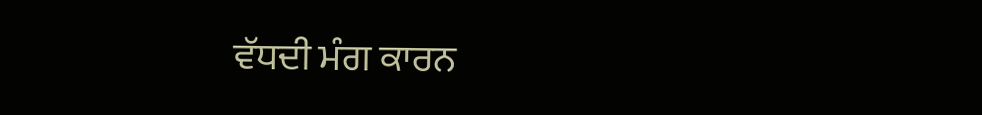ਵੱਧਦੀ ਮੰਗ ਕਾਰਨ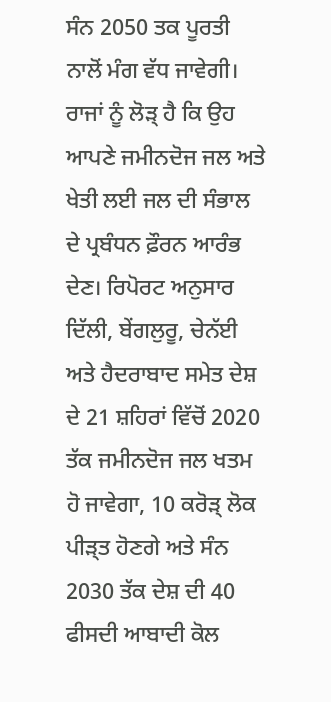ਸੰਨ 2050 ਤਕ ਪੂਰਤੀ ਨਾਲੋਂ ਮੰਗ ਵੱਧ ਜਾਵੇਗੀ। ਰਾਜਾਂ ਨੂੰ ਲੋੜ੍ ਹੈ ਕਿ ਉਹ ਆਪਣੇ ਜਮੀਨਦੋਜ ਜਲ ਅਤੇ ਖੇਤੀ ਲਈ ਜਲ ਦੀ ਸੰਭਾਲ ਦੇ ਪ੍ਰਬੰਧਨ ਫ਼ੌਰਨ ਆਰੰਭ ਦੇਣ। ਰਿਪੋਰਟ ਅਨੁਸਾਰ ਦਿੱਲੀ, ਬੇਂਗਲੁਰੂ, ਚੇਨੱਈ ਅਤੇ ਹੈਦਰਾਬਾਦ ਸਮੇਤ ਦੇਸ਼ ਦੇ 21 ਸ਼ਹਿਰਾਂ ਵਿੱਚੋਂ 2020 ਤੱਕ ਜਮੀਨਦੋਜ ਜਲ ਖਤਮ ਹੋ ਜਾਵੇਗਾ, 10 ਕਰੋੜ੍ ਲੋਕ ਪੀੜ੍ਤ ਹੋਣਗੇ ਅਤੇ ਸੰਨ 2030 ਤੱਕ ਦੇਸ਼ ਦੀ 40 ਫੀਸਦੀ ਆਬਾਦੀ ਕੋਲ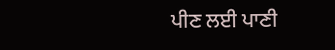ਪੀਣ ਲਈ ਪਾਣੀ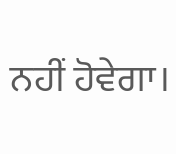ਨਹੀਂ ਹੋਵੇਗਾ।